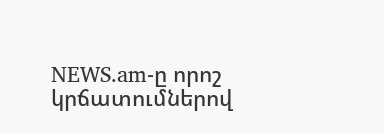NEWS.am-ը որոշ կրճատումներով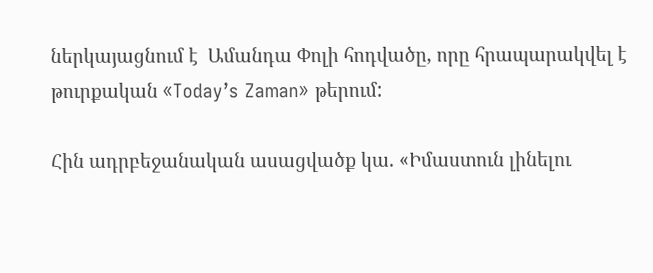ներկայացնում է  Ամանդա Փոլի հոդվածը, որը հրապարակվել է թուրքական «Today’s Zaman» թերում:

Հին ադրբեջանական ասացվածք կա. «Իմաստուն լինելու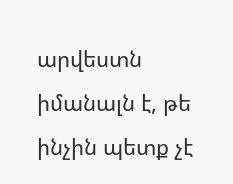արվեստն իմանալն է, թե ինչին պետք չէ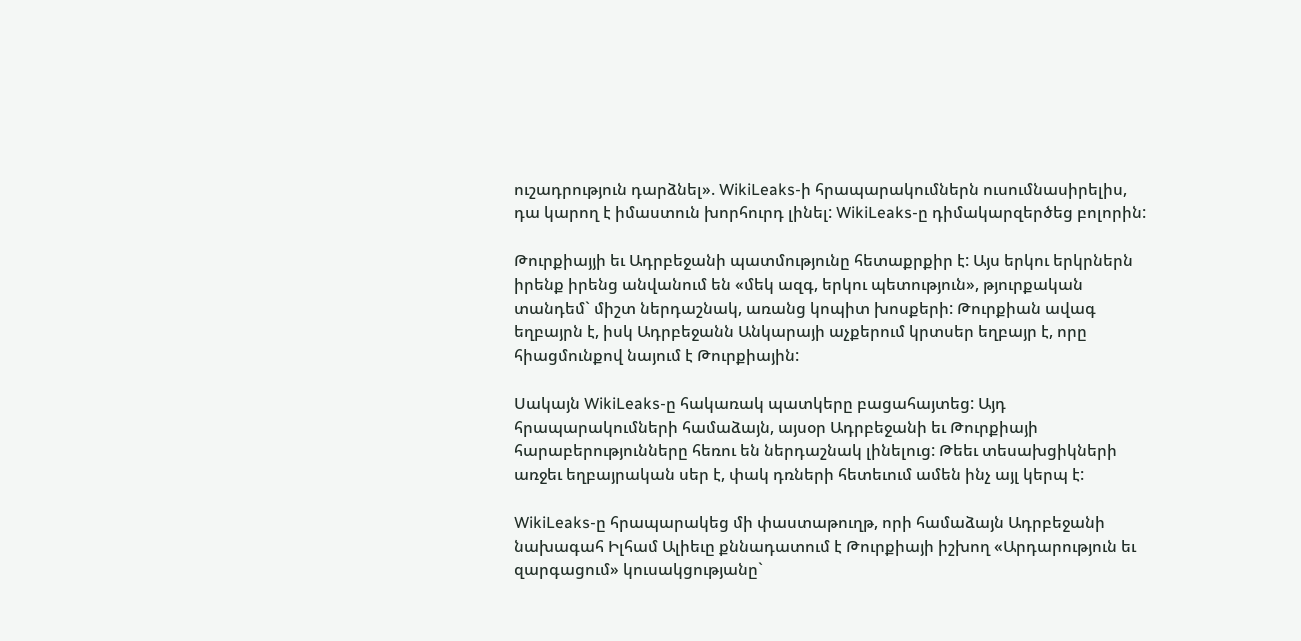ուշադրություն դարձնել». WikiLeaks-ի հրապարակումներն ուսումնասիրելիս, դա կարող է իմաստուն խորհուրդ լինել: WikiLeaks-ը դիմակարզերծեց բոլորին:

Թուրքիայյի եւ Ադրբեջանի պատմությունը հետաքրքիր է: Այս երկու երկրներն իրենք իրենց անվանում են «մեկ ազգ, երկու պետություն», թյուրքական տանդեմ` միշտ ներդաշնակ, առանց կոպիտ խոսքերի: Թուրքիան ավագ եղբայրն է, իսկ Ադրբեջանն Անկարայի աչքերում կրտսեր եղբայր է, որը հիացմունքով նայում է Թուրքիային:

Սակայն WikiLeaks-ը հակառակ պատկերը բացահայտեց: Այդ հրապարակումների համաձայն, այսօր Ադրբեջանի եւ Թուրքիայի հարաբերությունները հեռու են ներդաշնակ լինելուց: Թեեւ տեսախցիկների առջեւ եղբայրական սեր է, փակ դռների հետեւում ամեն ինչ այլ կերպ է:

WikiLeaks-ը հրապարակեց մի փաստաթուղթ, որի համաձայն Ադրբեջանի նախագահ Իլհամ Ալիեւը քննադատում է Թուրքիայի իշխող «Արդարություն եւ զարգացում» կուսակցությանը`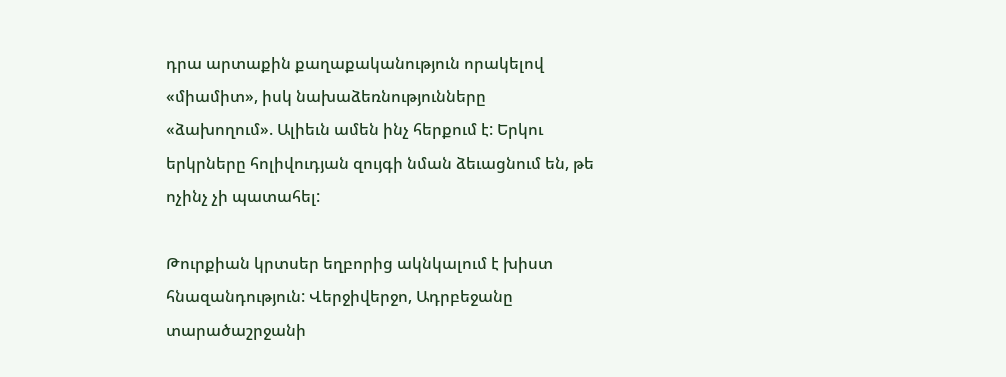դրա արտաքին քաղաքականություն որակելով «միամիտ», իսկ նախաձեռնությունները «ձախողում». Ալիեւն ամեն ինչ հերքում է: Երկու երկրները հոլիվուդյան զույգի նման ձեւացնում են, թե ոչինչ չի պատահել:

Թուրքիան կրտսեր եղբորից ակնկալում է խիստ հնազանդություն: Վերջիվերջո, Ադրբեջանը տարածաշրջանի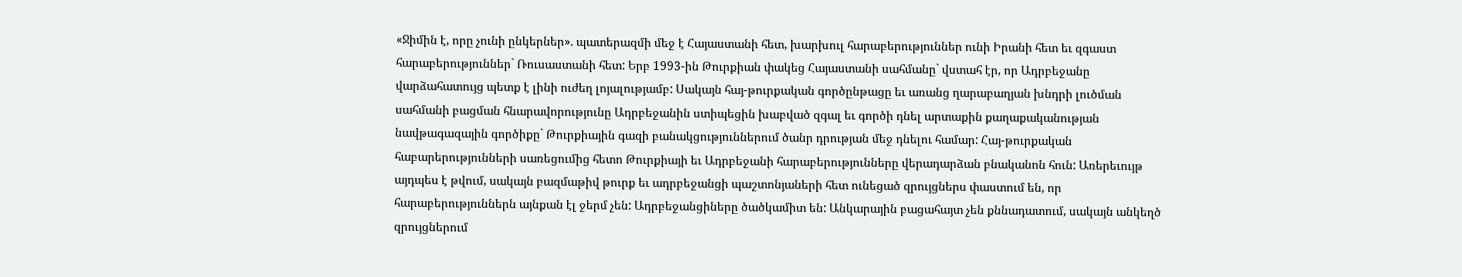«Ջիմին է, որը չունի ընկերներ». պատերազմի մեջ է Հայաստանի հետ, խարխուլ հարաբերություններ ունի Իրանի հետ եւ զգաստ հարաբերություններ` Ռուսաստանի հետ: Երբ 1993-ին Թուրքիան փակեց Հայաստանի սահմանը` վստահ էր, որ Ադրբեջանը վարձահատույց պետք է լինի ուժեղ լոյալությամբ: Սակայն հայ-թուրքական գործընթացը եւ առանց ղարաբաղյան խնդրի լուծման սահմանի բացման հնարավորությունը Ադրբեջանին ստիպեցին խաբված զգալ եւ գործի դնել արտաքին քաղաքականության նավթագազային գործիքը` Թուրքիային գազի բանակցություններում ծանր դրության մեջ դնելու համար: Հայ-թուրքական հաբարերությունների սառեցումից հետո Թուրքիայի եւ Ադրբեջանի հարաբերությունները վերադարձան բնականոն հուն: Առերեւույթ այդպես է թվում, սակայն բազմաթիվ թուրք եւ ադրբեջանցի պաշտոնյաների հետ ունեցած զրույցներս փաստում են, որ հարաբերություններն այնքան էլ ջերմ չեն: Ադրբեջանցիները ծածկամիտ են: Անկարային բացահայտ չեն քննադատում, սակայն անկեղծ զրույցներում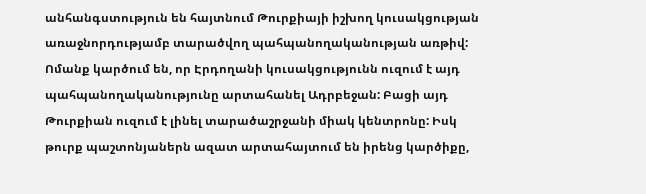անհանգստություն են հայտնում Թուրքիայի իշխող կուսակցության առաջնորդությամբ տարածվող պահպանողականության առթիվ: Ոմանք կարծում են, որ Էրդողանի կուսակցությունն ուզում է այդ պահպանողականությունը արտահանել Ադրբեջան: Բացի այդ Թուրքիան ուզում է լինել տարածաշրջանի միակ կենտրոնը: Իսկ թուրք պաշտոնյաներն ազատ արտահայտում են իրենց կարծիքը,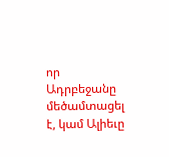որ Ադրբեջանը մեծամտացել է, կամ Ալիեւը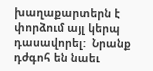խաղաքարտերն է փորձում այլ կերպ դասավորել:  Նրանք դժգոհ են նաեւ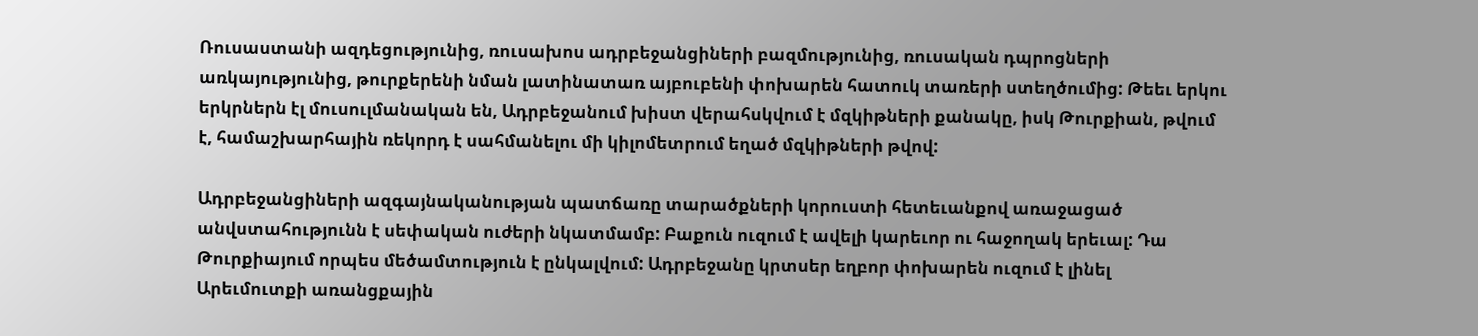Ռուսաստանի ազդեցությունից, ռուսախոս ադրբեջանցիների բազմությունից, ռուսական դպրոցների առկայությունից, թուրքերենի նման լատինատառ այբուբենի փոխարեն հատուկ տառերի ստեղծումից: Թեեւ երկու երկրներն էլ մուսուլմանական են, Ադրբեջանում խիստ վերահսկվում է մզկիթների քանակը, իսկ Թուրքիան, թվում է, համաշխարհային ռեկորդ է սահմանելու մի կիլոմետրում եղած մզկիթների թվով:

Ադրբեջանցիների ազգայնականության պատճառը տարածքների կորուստի հետեւանքով առաջացած անվստահությունն է սեփական ուժերի նկատմամբ: Բաքուն ուզում է ավելի կարեւոր ու հաջողակ երեւալ: Դա Թուրքիայում որպես մեծամտություն է ընկալվում: Ադրբեջանը կրտսեր եղբոր փոխարեն ուզում է լինել Արեւմուտքի առանցքային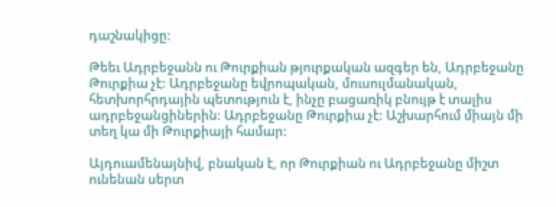դաշնակիցը:

Թեեւ Ադրբեջանն ու Թուրքիան թյուրքական ազգեր են, Ադրբեջանը Թուրքիա չէ: Ադրբեջանը եվրոպական, մուսուլմանական, հետխորհրդային պետություն է, ինչը բացառիկ բնույթ է տալիս ադրբեջանցիներին: Ադրբեջանը Թուրքիա չէ: Աշխարհում միայն մի տեղ կա մի Թուրքիայի համար:

Այդուամենայնիվ, բնական է, որ Թուրքիան ու Ադրբեջանը միշտ ունենան սերտ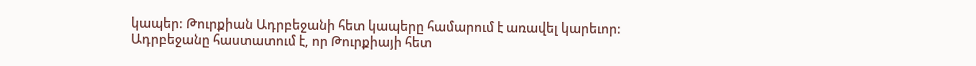կապեր: Թուրքիան Ադրբեջանի հետ կապերը համարում է առավել կարեւոր: Ադրբեջանը հաստատում է, որ Թուրքիայի հետ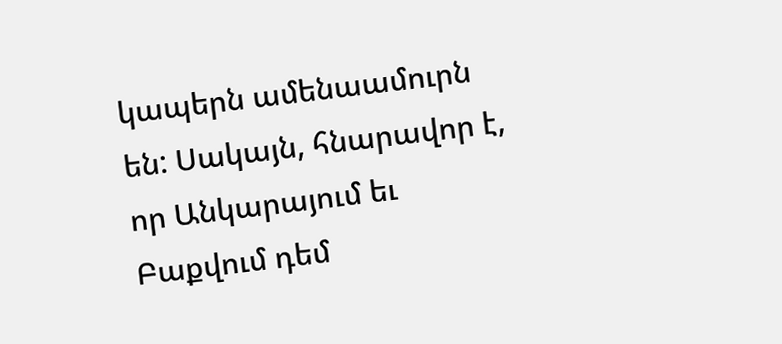կապերն ամենաամուրն են: Սակայն, հնարավոր է, որ Անկարայում եւ Բաքվում դեմ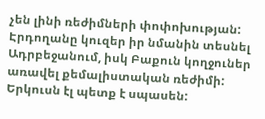չեն լինի ռեժիմների փոփոխության: Էրդողանը կուզեր իր նմանին տեսնել Ադրբեջանում, իսկ Բաքուն կողջուներ առավել քեմալիստական ռեժիմի: Երկուսն էլ պետք է սպասեն: